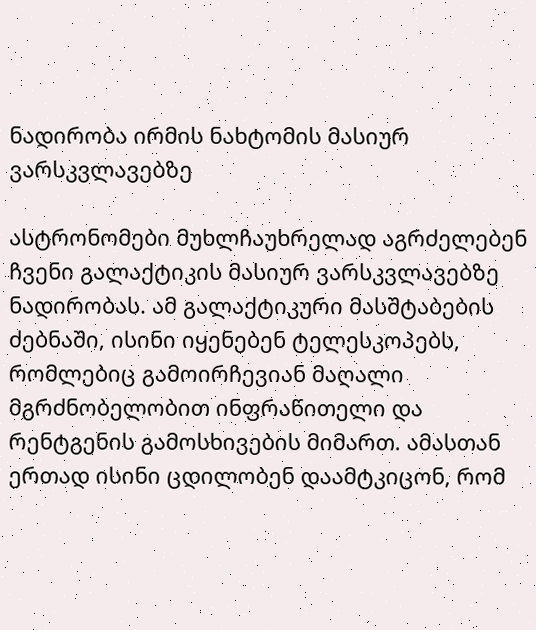ნადირობა ირმის ნახტომის მასიურ ვარსკვლავებზე

ასტრონომები მუხლჩაუხრელად აგრძელებენ ჩვენი გალაქტიკის მასიურ ვარსკვლავებზე ნადირობას. ამ გალაქტიკური მასშტაბების ძებნაში, ისინი იყენებენ ტელესკოპებს, რომლებიც გამოირჩევიან მაღალი მგრძნობელობით ინფრაწითელი და რენტგენის გამოსხივების მიმართ. ამასთან ერთად ისინი ცდილობენ დაამტკიცონ, რომ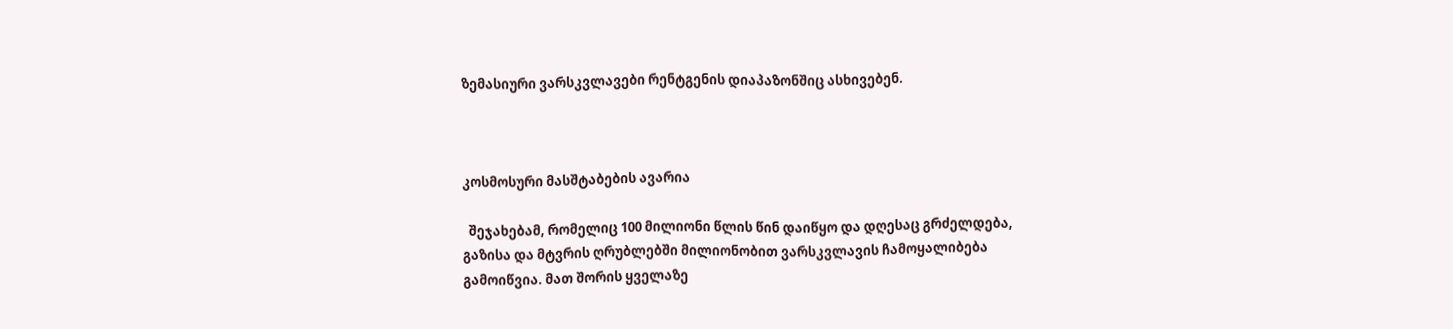ზემასიური ვარსკვლავები რენტგენის დიაპაზონშიც ასხივებენ.



კოსმოსური მასშტაბების ავარია

  შეჯახებამ, რომელიც 100 მილიონი წლის წინ დაიწყო და დღესაც გრძელდება, გაზისა და მტვრის ღრუბლებში მილიონობით ვარსკვლავის ჩამოყალიბება გამოიწვია. მათ შორის ყველაზე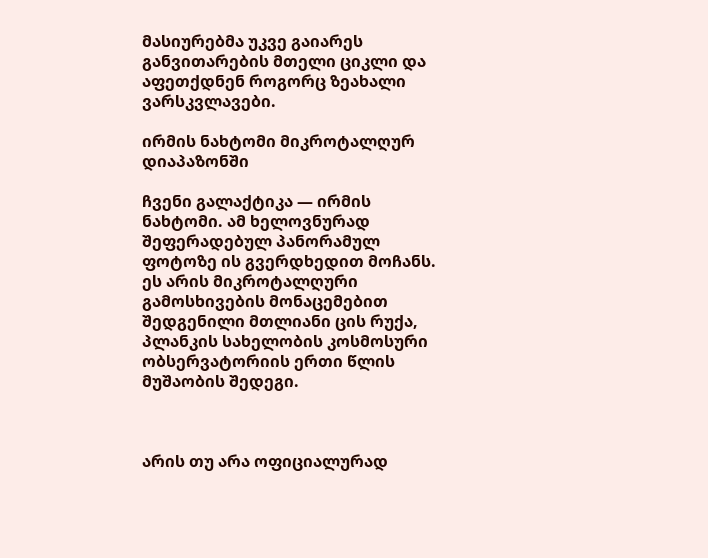მასიურებმა უკვე გაიარეს განვითარების მთელი ციკლი და აფეთქდნენ როგორც ზეახალი ვარსკვლავები.

ირმის ნახტომი მიკროტალღურ დიაპაზონში

ჩვენი გალაქტიკა — ირმის ნახტომი. ამ ხელოვნურად შეფერადებულ პანორამულ ფოტოზე ის გვერდხედით მოჩანს. ეს არის მიკროტალღური გამოსხივების მონაცემებით შედგენილი მთლიანი ცის რუქა, პლანკის სახელობის კოსმოსური ობსერვატორიის ერთი წლის მუშაობის შედეგი.



არის თუ არა ოფიციალურად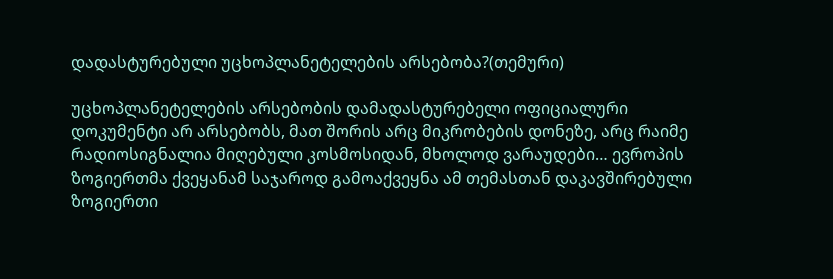დადასტურებული უცხოპლანეტელების არსებობა?(თემური)

უცხოპლანეტელების არსებობის დამადასტურებელი ოფიციალური დოკუმენტი არ არსებობს, მათ შორის არც მიკრობების დონეზე, არც რაიმე რადიოსიგნალია მიღებული კოსმოსიდან, მხოლოდ ვარაუდები… ევროპის ზოგიერთმა ქვეყანამ საჯაროდ გამოაქვეყნა ამ თემასთან დაკავშირებული ზოგიერთი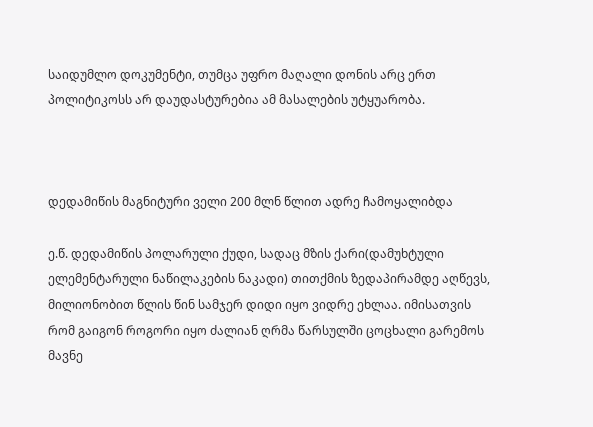საიდუმლო დოკუმენტი, თუმცა უფრო მაღალი დონის არც ერთ პოლიტიკოსს არ დაუდასტურებია ამ მასალების უტყუარობა.



დედამიწის მაგნიტური ველი 200 მლნ წლით ადრე ჩამოყალიბდა

ე.წ. დედამიწის პოლარული ქუდი, სადაც მზის ქარი(დამუხტული ელემენტარული ნაწილაკების ნაკადი) თითქმის ზედაპირამდე აღწევს, მილიონობით წლის წინ სამჯერ დიდი იყო ვიდრე ეხლაა. იმისათვის რომ გაიგონ როგორი იყო ძალიან ღრმა წარსულში ცოცხალი გარემოს მავნე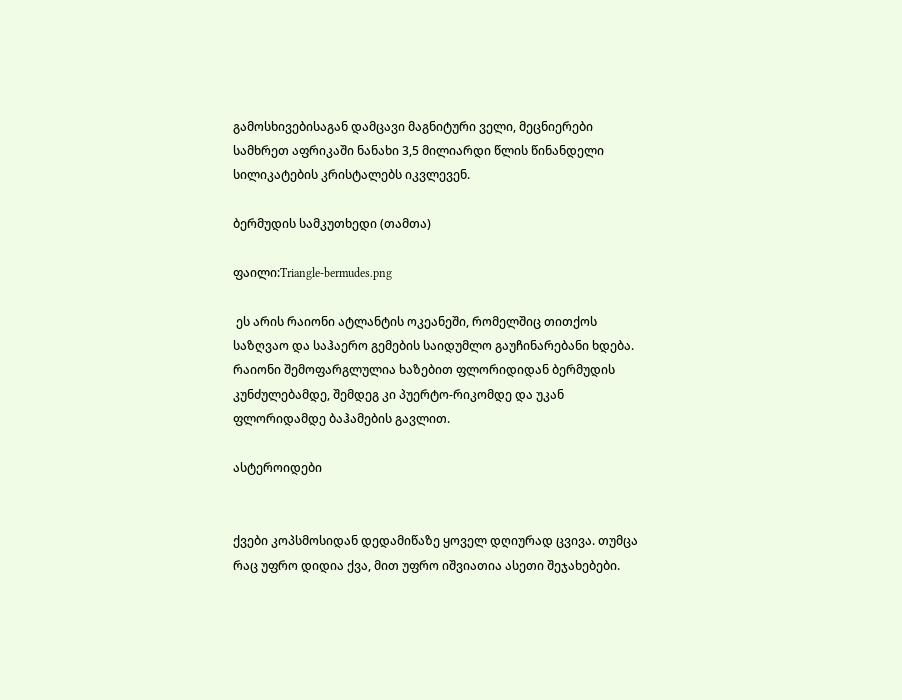გამოსხივებისაგან დამცავი მაგნიტური ველი, მეცნიერები სამხრეთ აფრიკაში ნანახი 3,5 მილიარდი წლის წინანდელი სილიკატების კრისტალებს იკვლევენ.

ბერმუდის სამკუთხედი (თამთა)

ფაილი:Triangle-bermudes.png

 ეს არის რაიონი ატლანტის ოკეანეში, რომელშიც თითქოს საზღვაო და საჰაერო გემების საიდუმლო გაუჩინარებანი ხდება. რაიონი შემოფარგლულია ხაზებით ფლორიდიდან ბერმუდის კუნძულებამდე, შემდეგ კი პუერტო-რიკომდე და უკან ფლორიდამდე ბაჰამების გავლით.

ასტეროიდები


ქვები კოპსმოსიდან დედამიწაზე ყოველ დღიურად ცვივა. თუმცა რაც უფრო დიდია ქვა, მით უფრო იშვიათია ასეთი შეჯახებები.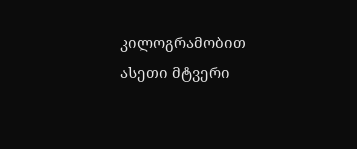კილოგრამობით ასეთი მტვერი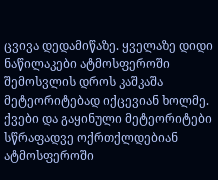ცვივა დედამიწაზე. ყველაზე დიდი ნაწილაკები ატმოსფეროში შემოსვლის დროს კაშკაშა მეტეორიტებად იქცევიან ხოლმე. ქვები და გაყინული მეტეორიტები სწრაფადვე ოქრთქლდებიან ატმოსფეროში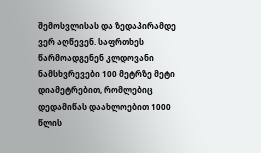შემოსვლისას და ზედაპირამდე ვერ აღწევენ. საფრთხეს წარმოადგენენ კლდოვანი ნამსხვრევები 100 მეტრზე მეტი დიამეტრებით, რომლებიც დედამიწას დაახლოებით 1000 წლის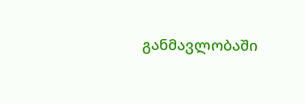განმავლობაში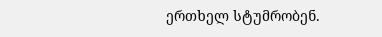ერთხელ სტუმრობენ.